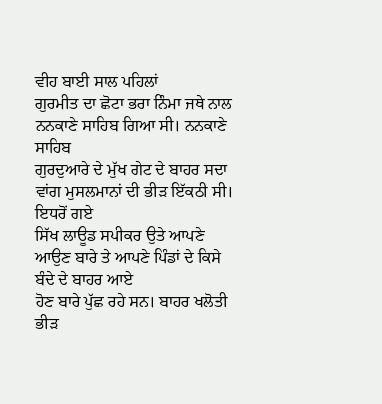ਵੀਹ ਬਾਈ ਸਾਲ ਪਹਿਲਾਂ
ਗੁਰਮੀਤ ਦਾ ਛੋਟਾ ਭਰਾ ਨਿੰਮਾ ਜਥੇ ਨਾਲ ਨਨਕਾਣੇ ਸਾਹਿਬ ਗਿਆ ਸੀ। ਨਨਕਾਣੇ ਸਾਹਿਬ
ਗੁਰਦੁਆਰੇ ਦੇ ਮੁੱਖ ਗੇਟ ਦੇ ਬਾਹਰ ਸਦਾ ਵਾਂਗ ਮੁਸਲਮਾਨਾਂ ਦੀ ਭੀੜ ਇੱਕਠੀ ਸੀ। ਇਧਰੋਂ ਗਏ
ਸਿੱਖ ਲਾਊਡ ਸਪੀਕਰ ਉਤੇ ਆਪਣੇ ਆਉਣ ਬਾਰੇ ਤੇ ਆਪਣੇ ਪਿੰਡਾਂ ਦੇ ਕਿਸੇ ਬੰਦੇ ਦੇ ਬਾਹਰ ਆਏ
ਹੋਣ ਬਾਰੇ ਪੁੱਛ ਰਹੇ ਸਨ। ਬਾਹਰ ਖਲੋਤੀ ਭੀੜ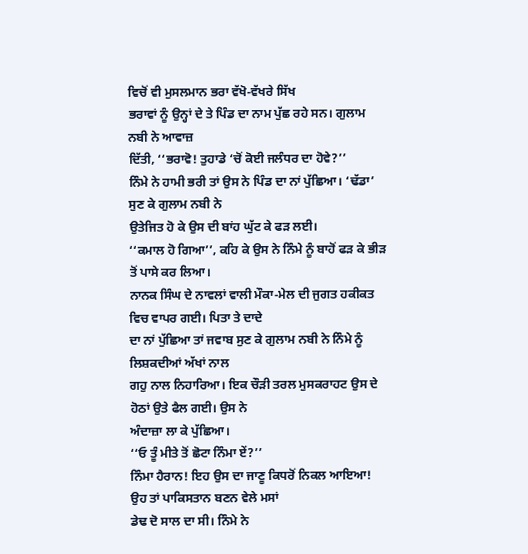ਵਿਚੋਂ ਵੀ ਮੁਸਲਮਾਨ ਭਰਾ ਵੱਖੋ-ਵੱਖਰੇ ਸਿੱਖ
ਭਰਾਵਾਂ ਨੂੰ ਉਨ੍ਹਾਂ ਦੇ ਤੇ ਪਿੰਡ ਦਾ ਨਾਮ ਪੁੱਛ ਰਹੇ ਸਨ। ਗੁਲਾਮ ਨਬੀ ਨੇ ਆਵਾਜ਼
ਦਿੱਤੀ, ‘‘ਭਰਾਵੋ! ਤੁਹਾਡੇ ‘ਚੋਂ ਕੋਈ ਜਲੰਧਰ ਦਾ ਹੋਵੇ?’’
ਨਿੰਮੇ ਨੇ ਹਾਮੀ ਭਰੀ ਤਾਂ ਉਸ ਨੇ ਪਿੰਡ ਦਾ ਨਾਂ ਪੁੱਛਿਆ। ‘ਢੱਡਾ’ ਸੁਣ ਕੇ ਗੁਲਾਮ ਨਬੀ ਨੇ
ਉਤੇਜਿਤ ਹੋ ਕੇ ਉਸ ਦੀ ਬਾਂਹ ਘੁੱਟ ਕੇ ਫੜ ਲਈ।
‘‘ਕਮਾਲ ਹੋ ਗਿਆ’’, ਕਹਿ ਕੇ ਉਸ ਨੇ ਨਿੰਮੇ ਨੂੰ ਬਾਹੋਂ ਫੜ ਕੇ ਭੀੜ ਤੋਂ ਪਾਸੇ ਕਰ ਲਿਆ।
ਨਾਨਕ ਸਿੰਘ ਦੇ ਨਾਵਲਾਂ ਵਾਲੀ ਮੌਕਾ-ਮੇਲ ਦੀ ਜੁਗਤ ਹਕੀਕਤ ਵਿਚ ਵਾਪਰ ਗਈ। ਪਿਤਾ ਤੇ ਦਾਦੇ
ਦਾ ਨਾਂ ਪੁੱਛਿਆ ਤਾਂ ਜਵਾਬ ਸੁਣ ਕੇ ਗੁਲਾਮ ਨਬੀ ਨੇ ਨਿੰਮੇ ਨੂੰ ਲਿਸ਼ਕਦੀਆਂ ਅੱਖਾਂ ਨਾਲ
ਗਹੁ ਨਾਲ ਨਿਹਾਰਿਆ। ਇਕ ਚੌੜੀ ਤਰਲ ਮੁਸਕਰਾਹਟ ਉਸ ਦੇ ਹੋਠਾਂ ਉਤੇ ਫੈਲ ਗਈ। ਉਸ ਨੇ
ਅੰਦਾਜ਼ਾ ਲਾ ਕੇ ਪੁੱਛਿਆ।
‘‘ਓ ਤੂੰ ਮੀਤੇ ਤੋਂ ਛੋਟਾ ਨਿੰਮਾ ਏਂ?’’
ਨਿੰਮਾ ਹੈਰਾਨ! ਇਹ ਉਸ ਦਾ ਜਾਣੂ ਕਿਧਰੋਂ ਨਿਕਲ ਆਇਆ! ਉਹ ਤਾਂ ਪਾਕਿਸਤਾਨ ਬਣਨ ਵੇਲੇ ਮਸਾਂ
ਡੇਢ ਦੋ ਸਾਲ ਦਾ ਸੀ। ਨਿੰਮੇ ਨੇ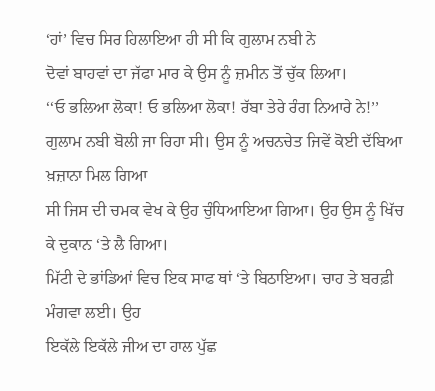‘ਹਾਂ’ ਵਿਚ ਸਿਰ ਹਿਲਾਇਆ ਹੀ ਸੀ ਕਿ ਗੁਲਾਮ ਨਬੀ ਨੇ
ਦੋਵਾਂ ਬਾਹਵਾਂ ਦਾ ਜੱਫਾ ਮਾਰ ਕੇ ਉਸ ਨੂੰ ਜ਼ਮੀਨ ਤੋਂ ਚੁੱਕ ਲਿਆ।
‘‘ਓ ਭਲਿਆ ਲੋਕਾ! ਓ ਭਲਿਆ ਲੋਕਾ! ਰੱਬਾ ਤੇਰੇ ਰੰਗ ਨਿਆਰੇ ਨੇ!’’
ਗੁਲਾਮ ਨਬੀ ਬੋਲੀ ਜਾ ਰਿਹਾ ਸੀ। ਉਸ ਨੂੰ ਅਚਨਚੇਤ ਜਿਵੇਂ ਕੋਈ ਦੱਬਿਆ ਖ਼ਜ਼ਾਨਾ ਮਿਲ ਗਿਆ
ਸੀ ਜਿਸ ਦੀ ਚਮਕ ਵੇਖ ਕੇ ਉਹ ਚੁੰਧਿਆਇਆ ਗਿਆ। ਉਹ ਉਸ ਨੂੰ ਖਿੱਚ ਕੇ ਦੁਕਾਨ ‘ਤੇ ਲੈ ਗਿਆ।
ਮਿੱਟੀ ਦੇ ਭਾਂਡਿਆਂ ਵਿਚ ਇਕ ਸਾਫ ਥਾਂ ‘ਤੇ ਬਿਠਾਇਆ। ਚਾਹ ਤੇ ਬਰਫ਼ੀ ਮੰਗਵਾ ਲਈ। ਉਹ
ਇਕੱਲੇ ਇਕੱਲੇ ਜੀਅ ਦਾ ਹਾਲ ਪੁੱਛ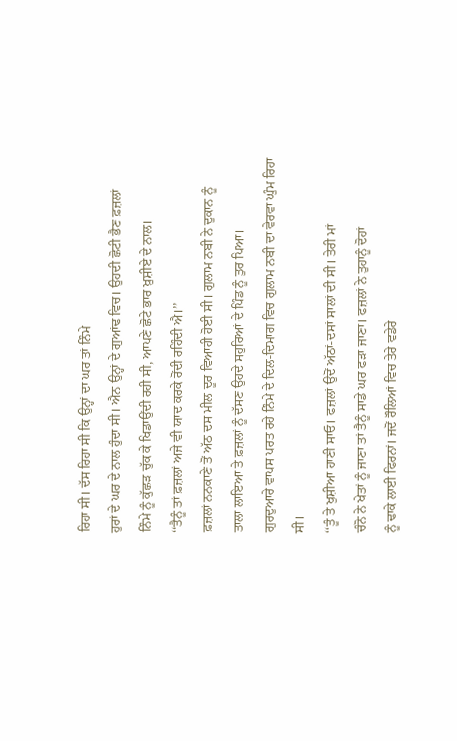ਰਿਹਾ ਸੀ। ਦੱਸ ਰਿਹਾ ਸੀ ਕਿ ਉਨ੍ਹਾਂ ਦਾ ਘਰ ਤਾਂ ਨਿੰਮੇ
ਹੁਰਾਂ ਦੇ ਘਰ ਦੇ ਨਾਲ ਹੁੰਦਾ ਸੀ। ਐਨ ਉਨ੍ਹਾਂ ਦੇ ਗੁਆਂਢ ਵਿਚ। ਉਹਦੀ ਛੋਟੀ ਭੈਣ ਫ਼ਜ਼ਲਾਂ
ਨਿੰਮੇ ਨੂੰ ਕੁੱਛੜ ਚੁੱਕ ਕੇ ਖਿਡਾਉਂਦੀ ਰਹੀ ਸੀ, ਆਪਣੇ ਛੋਟੇ ਭਾਰ ਖ਼ੁਸ਼ੀਏ ਦੇ ਨਾਲ।
‘‘ਤੈਨੂੰ ਤਾਂ ਫ਼ਜ਼ਲਾਂ ਅਜੇ ਵੀ ਯਾਦ ਕਰਕੇ ਰੋਂਦੀ ਰਹਿੰਦੀ ਐ।’’
ਫ਼ਜ਼ਲਾਂ ਨਨਕਾਣੇ ਤੋਂ ਅੱਠ ਦਸ ਮੀਲ ਦੂਰ ਵਿਆਹੀ ਹੋਈ ਸੀ। ਗੁਲਾਮ ਨਬੀ ਨੇ ਦੁਕਾਨ ਨੂੰ
ਤਾਲਾ ਲਾਇਆ ਤੇ ਫ਼ਜ਼ਲਾਂ ਨੂੰ ਦੱਸਣ ਉਹਦੇ ਸਹੁਰਿਆਂ ਦੇ ਪਿੰਡ ਨੂੰ ਤੁਰ ਪਿਆ।
ਗੁਰਦੁਆਰੇ ਵਾਪਸ ਪਰਤ ਰਹੇ ਨਿੰਮੇ ਦੇ ਦਿਲ-ਦਿਮਾਗ ਵਿਚ ਗੁਲਾਮ ਨਬੀ ਦਾ ਵੇਰਵਾ ਘੁੰਮ ਰਿਹਾ
ਸੀ।
‘‘ਤੂੰ ਤੇ ਖੁਸ਼ੀਆ ਹਾਣੀ ਸਾਓ। ਫਜ਼ਲਾਂ ਉਦੋਂ ਅੱਠਾਂ-ਦਸਾਂ ਸਾਲਾਂ ਦੀ ਸੀ। ਤੇਰੀ ਮਾਂ
ਚੰਨੋ ਨੇ ਖੇਤਾਂ ਨੂੰ ਜਾਣਾ ਤਾਂ ਤੈਨੂੰ ਸਾਡੇ ਘਰ ਫੜਾ ਜਾਣਾ। ਫਜ਼ਲਾਂ ਨੇ ਤੁਹਾਨੂੰ ਦੋਹਾਂ
ਨੂੰ ਢਾਕੇ ਲਾਈ ਫਿਰਨਾਂ। ਜਦੋਂ ਰੌਲਿਆਂ ਵਿਚ ਤੇਰੇ ਵਡੇਰੇ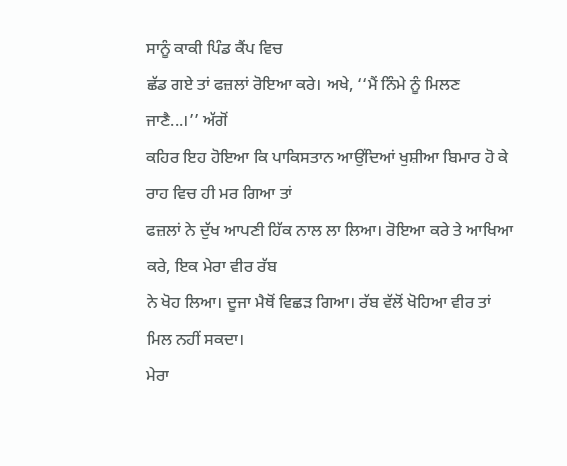ਸਾਨੂੰ ਕਾਕੀ ਪਿੰਡ ਕੈਂਪ ਵਿਚ
ਛੱਡ ਗਏ ਤਾਂ ਫਜ਼ਲਾਂ ਰੋਇਆ ਕਰੇ। ਅਖੇ, ‘‘ਮੈਂ ਨਿੰਮੇ ਨੂੰ ਮਿਲਣ ਜਾਣੈ...।’’ ਅੱਗੋਂ
ਕਹਿਰ ਇਹ ਹੋਇਆ ਕਿ ਪਾਕਿਸਤਾਨ ਆਉਂਦਿਆਂ ਖੁਸ਼ੀਆ ਬਿਮਾਰ ਹੋ ਕੇ ਰਾਹ ਵਿਚ ਹੀ ਮਰ ਗਿਆ ਤਾਂ
ਫਜ਼ਲਾਂ ਨੇ ਦੁੱਖ ਆਪਣੀ ਹਿੱਕ ਨਾਲ ਲਾ ਲਿਆ। ਰੋਇਆ ਕਰੇ ਤੇ ਆਖਿਆ ਕਰੇ, ਇਕ ਮੇਰਾ ਵੀਰ ਰੱਬ
ਨੇ ਖੋਹ ਲਿਆ। ਦੂਜਾ ਮੈਥੋਂ ਵਿਛੜ ਗਿਆ। ਰੱਬ ਵੱਲੋਂ ਖੋਹਿਆ ਵੀਰ ਤਾਂ ਮਿਲ ਨਹੀਂ ਸਕਦਾ।
ਮੇਰਾ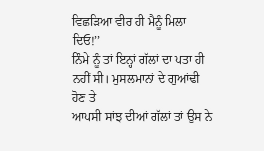ਵਿਛੜਿਆ ਵੀਰ ਹੀ ਮੈਨੂੰ ਮਿਲਾ ਦਿਓ!’’
ਨਿੰਮੇ ਨੂੰ ਤਾਂ ਇਨ੍ਹਾਂ ਗੱਲਾਂ ਦਾ ਪਤਾ ਹੀ ਨਹੀਂ ਸੀ। ਮੁਸਲਮਾਨਾਂ ਦੇ ਗੁਆਂਢੀ ਹੋਣ ਤੇ
ਆਪਸੀ ਸਾਂਝ ਦੀਆਂ ਗੱਲਾਂ ਤਾਂ ਉਸ ਨੇ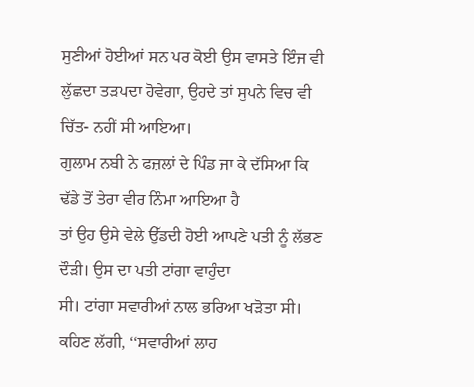ਸੁਣੀਆਂ ਹੋਈਆਂ ਸਨ ਪਰ ਕੋਈ ਉਸ ਵਾਸਤੇ ਇੰਜ ਵੀ
ਲੁੱਛਦਾ ਤੜਪਦਾ ਹੋਵੇਗਾ, ਉਹਦੇ ਤਾਂ ਸੁਪਨੇ ਵਿਚ ਵੀ ਚਿੱਤ- ਨਹੀਂ ਸੀ ਆਇਆ।
ਗੁਲਾਮ ਨਬੀ ਨੇ ਫਜ਼ਲਾਂ ਦੇ ਪਿੰਡ ਜਾ ਕੇ ਦੱਸਿਆ ਕਿ ਢੱਡੇ ਤੋਂ ਤੇਰਾ ਵੀਰ ਨਿੰਮਾ ਆਇਆ ਹੈ
ਤਾਂ ਉਹ ਉਸੇ ਵੇਲੇ ਉੱਡਦੀ ਹੋਈ ਆਪਣੇ ਪਤੀ ਨੂੰ ਲੱਭਣ ਦੌੜੀ। ਉਸ ਦਾ ਪਤੀ ਟਾਂਗਾ ਵਾਹੁੰਦਾ
ਸੀ। ਟਾਂਗਾ ਸਵਾਰੀਆਂ ਨਾਲ ਭਰਿਆ ਖੜੋਤਾ ਸੀ। ਕਹਿਣ ਲੱਗੀ, ‘‘ਸਵਾਰੀਆਂ ਲਾਹ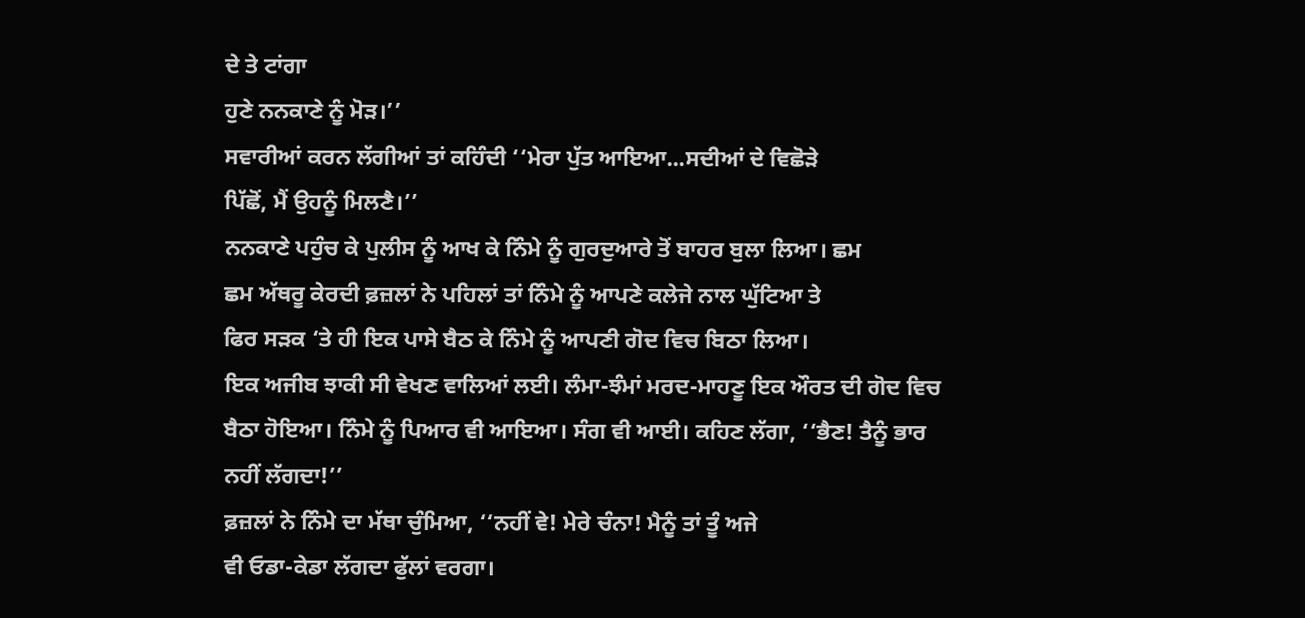ਦੇ ਤੇ ਟਾਂਗਾ
ਹੁਣੇ ਨਨਕਾਣੇ ਨੂੰ ਮੋੜ।’’
ਸਵਾਰੀਆਂ ਕਰਨ ਲੱਗੀਆਂ ਤਾਂ ਕਹਿੰਦੀ ‘‘ਮੇਰਾ ਪੁੱਤ ਆਇਆ...ਸਦੀਆਂ ਦੇ ਵਿਛੋੜੇ
ਪਿੱਛੋਂ, ਮੈਂ ਉਹਨੂੰ ਮਿਲਣੈ।’’
ਨਨਕਾਣੇ ਪਹੁੰਚ ਕੇ ਪੁਲੀਸ ਨੂੰ ਆਖ ਕੇ ਨਿੰਮੇ ਨੂੰ ਗੁਰਦੁਆਰੇ ਤੋਂ ਬਾਹਰ ਬੁਲਾ ਲਿਆ। ਛਮ
ਛਮ ਅੱਥਰੂ ਕੇਰਦੀ ਫ਼ਜ਼ਲਾਂ ਨੇ ਪਹਿਲਾਂ ਤਾਂ ਨਿੰਮੇ ਨੂੰ ਆਪਣੇ ਕਲੇਜੇ ਨਾਲ ਘੁੱਟਿਆ ਤੇ
ਫਿਰ ਸੜਕ ‘ਤੇ ਹੀ ਇਕ ਪਾਸੇ ਬੈਠ ਕੇ ਨਿੰਮੇ ਨੂੰ ਆਪਣੀ ਗੋਦ ਵਿਚ ਬਿਠਾ ਲਿਆ।
ਇਕ ਅਜੀਬ ਝਾਕੀ ਸੀ ਵੇਖਣ ਵਾਲਿਆਂ ਲਈ। ਲੰਮਾ-ਝੰਮਾਂ ਮਰਦ-ਮਾਹਣੂ ਇਕ ਔਰਤ ਦੀ ਗੋਦ ਵਿਚ
ਬੈਠਾ ਹੋਇਆ। ਨਿੰਮੇ ਨੂੰ ਪਿਆਰ ਵੀ ਆਇਆ। ਸੰਗ ਵੀ ਆਈ। ਕਹਿਣ ਲੱਗਾ, ‘‘ਭੈਣ! ਤੈਨੂੰ ਭਾਰ
ਨਹੀਂ ਲੱਗਦਾ!’’
ਫ਼ਜ਼ਲਾਂ ਨੇ ਨਿੰਮੇ ਦਾ ਮੱਥਾ ਚੁੰਮਿਆ, ‘‘ਨਹੀਂ ਵੇ! ਮੇਰੇ ਚੰਨਾ! ਮੈਨੂੰ ਤਾਂ ਤੂੰ ਅਜੇ
ਵੀ ਓਡਾ-ਕੇਡਾ ਲੱਗਦਾ ਫੁੱਲਾਂ ਵਰਗਾ।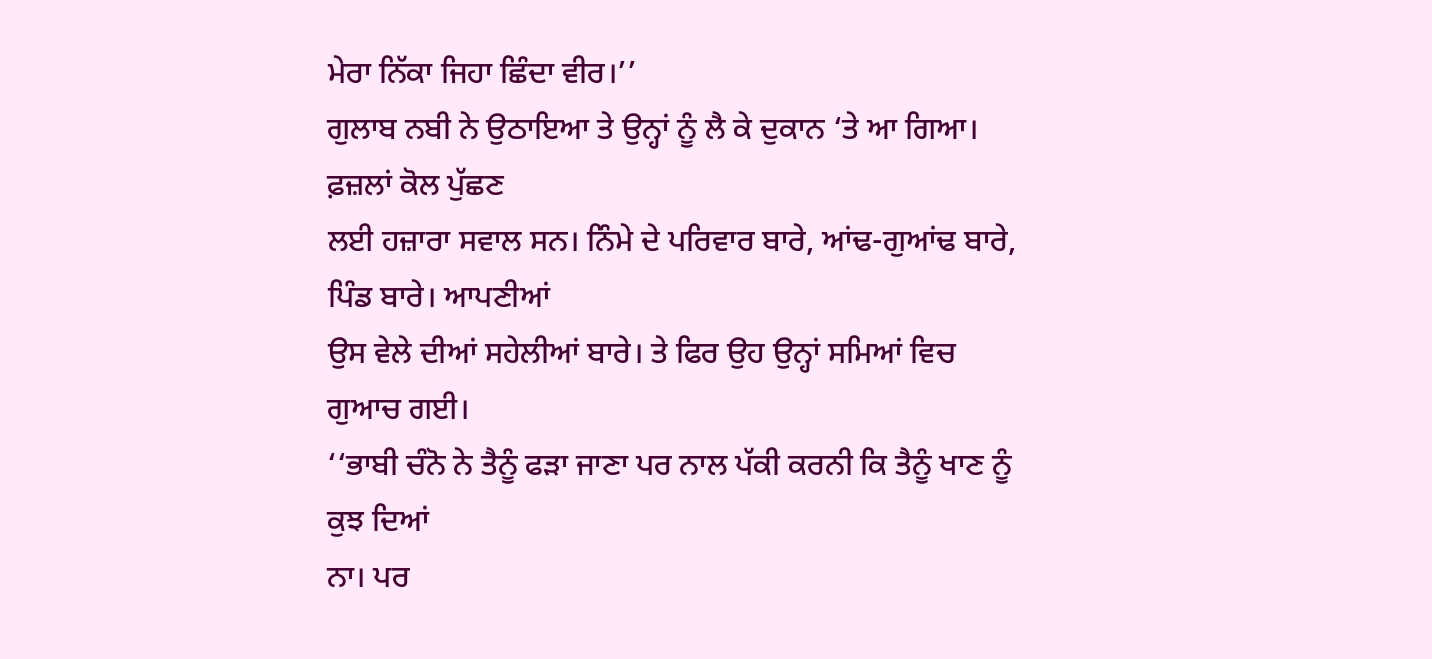ਮੇਰਾ ਨਿੱਕਾ ਜਿਹਾ ਛਿੰਦਾ ਵੀਰ।’’
ਗੁਲਾਬ ਨਬੀ ਨੇ ਉਠਾਇਆ ਤੇ ਉਨ੍ਹਾਂ ਨੂੰ ਲੈ ਕੇ ਦੁਕਾਨ ‘ਤੇ ਆ ਗਿਆ। ਫ਼ਜ਼ਲਾਂ ਕੋਲ ਪੁੱਛਣ
ਲਈ ਹਜ਼ਾਰਾ ਸਵਾਲ ਸਨ। ਨਿੰਮੇ ਦੇ ਪਰਿਵਾਰ ਬਾਰੇ, ਆਂਢ-ਗੁਆਂਢ ਬਾਰੇ, ਪਿੰਡ ਬਾਰੇ। ਆਪਣੀਆਂ
ਉਸ ਵੇਲੇ ਦੀਆਂ ਸਹੇਲੀਆਂ ਬਾਰੇ। ਤੇ ਫਿਰ ਉਹ ਉਨ੍ਹਾਂ ਸਮਿਆਂ ਵਿਚ ਗੁਆਚ ਗਈ।
‘‘ਭਾਬੀ ਚੰਨੋ ਨੇ ਤੈਨੂੰ ਫੜਾ ਜਾਣਾ ਪਰ ਨਾਲ ਪੱਕੀ ਕਰਨੀ ਕਿ ਤੈਨੂੰ ਖਾਣ ਨੂੰ ਕੁਝ ਦਿਆਂ
ਨਾ। ਪਰ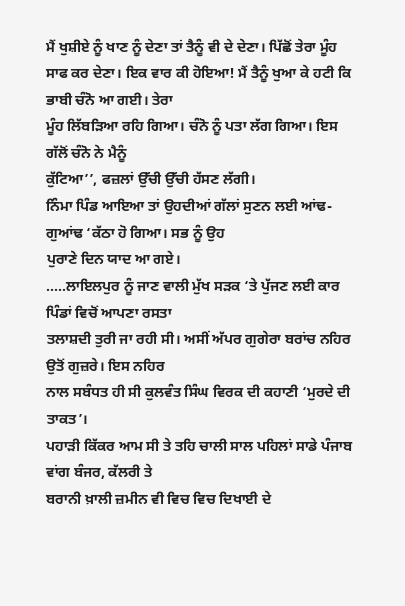ਮੈਂ ਖੁਸ਼ੀਏ ਨੂੰ ਖਾਣ ਨੂੰ ਦੇਣਾ ਤਾਂ ਤੈਨੂੰ ਵੀ ਦੇ ਦੇਣਾ। ਪਿੱਛੋਂ ਤੇਰਾ ਮੂੰਹ
ਸਾਫ ਕਰ ਦੇਣਾ। ਇਕ ਵਾਰ ਕੀ ਹੋਇਆ! ਮੈਂ ਤੈਨੂੰ ਖੁਆ ਕੇ ਹਟੀ ਕਿ ਭਾਬੀ ਚੰਨੋ ਆ ਗਈ। ਤੇਰਾ
ਮੂੰਹ ਲਿੱਬੜਿਆ ਰਹਿ ਗਿਆ। ਚੰਨੋ ਨੂੰ ਪਤਾ ਲੱਗ ਗਿਆ। ਇਸ ਗੱਲੋਂ ਚੰਨੋ ਨੇ ਮੈਨੂੰ
ਕੁੱਟਿਆ’’, ਫਜ਼ਲਾਂ ਉੱਚੀ ਉੱਚੀ ਹੱਸਣ ਲੱਗੀ।
ਨਿੰਮਾ ਪਿੰਡ ਆਇਆ ਤਾਂ ਉਹਦੀਆਂ ਗੱਲਾਂ ਸੁਣਨ ਲਈ ਆਂਢ-ਗੁਆਂਢ ‘ਕੱਠਾ ਹੋ ਗਿਆ। ਸਭ ਨੂੰ ਉਹ
ਪੁਰਾਣੇ ਦਿਨ ਯਾਦ ਆ ਗਏ।
.....ਲਾਇਲਪੁਰ ਨੂੰ ਜਾਣ ਵਾਲੀ ਮੁੱਖ ਸੜਕ ‘ਤੇ ਪੁੱਜਣ ਲਈ ਕਾਰ ਪਿੰਡਾਂ ਵਿਚੋਂ ਆਪਣਾ ਰਸਤਾ
ਤਲਾਸ਼ਦੀ ਤੁਰੀ ਜਾ ਰਹੀ ਸੀ। ਅਸੀਂ ਅੱਪਰ ਗੁਗੇਰਾ ਬਰਾਂਚ ਨਹਿਰ ਉਤੋਂ ਗੁਜ਼ਰੇ। ਇਸ ਨਹਿਰ
ਨਾਲ ਸਬੰਧਤ ਹੀ ਸੀ ਕੁਲਵੰਤ ਸਿੰਘ ਵਿਰਕ ਦੀ ਕਹਾਣੀ ‘ਮੁਰਦੇ ਦੀ ਤਾਕਤ’।
ਪਹਾੜੀ ਕਿੱਕਰ ਆਮ ਸੀ ਤੇ ਤਹਿ ਚਾਲੀ ਸਾਲ ਪਹਿਲਾਂ ਸਾਡੇ ਪੰਜਾਬ ਵਾਂਗ ਬੰਜਰ, ਕੱਲਰੀ ਤੇ
ਬਰਾਨੀ ਖ਼ਾਲੀ ਜ਼ਮੀਨ ਵੀ ਵਿਚ ਵਿਚ ਦਿਖਾਈ ਦੇ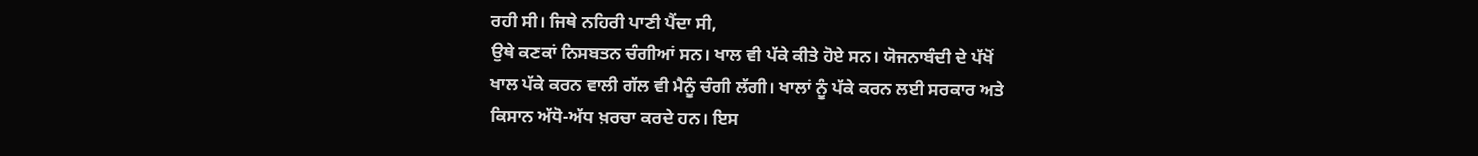ਰਹੀ ਸੀ। ਜਿਥੇ ਨਹਿਰੀ ਪਾਣੀ ਪੈਂਦਾ ਸੀ,
ਉਥੇ ਕਣਕਾਂ ਨਿਸਬਤਨ ਚੰਗੀਆਂ ਸਨ। ਖਾਲ ਵੀ ਪੱਕੇ ਕੀਤੇ ਹੋਏ ਸਨ। ਯੋਜਨਾਬੰਦੀ ਦੇ ਪੱਖੋਂ
ਖਾਲ ਪੱਕੇ ਕਰਨ ਵਾਲੀ ਗੱਲ ਵੀ ਮੈਨੂੰ ਚੰਗੀ ਲੱਗੀ। ਖਾਲਾਂ ਨੂੰ ਪੱਕੇ ਕਰਨ ਲਈ ਸਰਕਾਰ ਅਤੇ
ਕਿਸਾਨ ਅੱਧੋ-ਅੱਧ ਖ਼ਰਚਾ ਕਰਦੇ ਹਨ। ਇਸ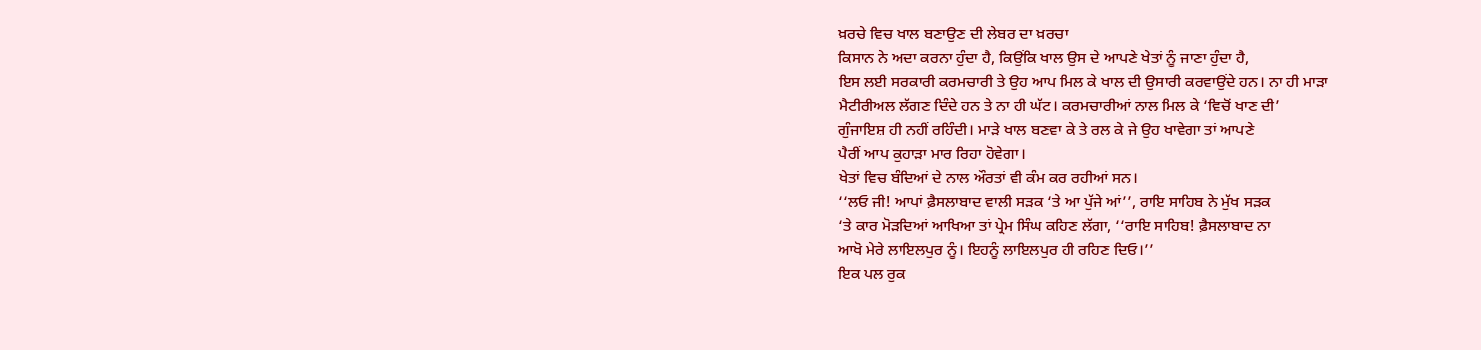ਖ਼ਰਚੇ ਵਿਚ ਖਾਲ ਬਣਾਉਣ ਦੀ ਲੇਬਰ ਦਾ ਖ਼ਰਚਾ
ਕਿਸਾਨ ਨੇ ਅਦਾ ਕਰਨਾ ਹੁੰਦਾ ਹੈ, ਕਿਉਂਕਿ ਖਾਲ ਉਸ ਦੇ ਆਪਣੇ ਖੇਤਾਂ ਨੂੰ ਜਾਣਾ ਹੁੰਦਾ ਹੈ,
ਇਸ ਲਈ ਸਰਕਾਰੀ ਕਰਮਚਾਰੀ ਤੇ ਉਹ ਆਪ ਮਿਲ ਕੇ ਖਾਲ ਦੀ ਉਸਾਰੀ ਕਰਵਾਉਂਦੇ ਹਨ। ਨਾ ਹੀ ਮਾੜਾ
ਮੈਟੀਰੀਅਲ ਲੱਗਣ ਦਿੰਦੇ ਹਨ ਤੇ ਨਾ ਹੀ ਘੱਟ। ਕਰਮਚਾਰੀਆਂ ਨਾਲ ਮਿਲ ਕੇ ‘ਵਿਚੋਂ ਖਾਣ ਦੀ’
ਗੁੰਜਾਇਸ਼ ਹੀ ਨਹੀਂ ਰਹਿੰਦੀ। ਮਾੜੇ ਖਾਲ ਬਣਵਾ ਕੇ ਤੇ ਰਲ ਕੇ ਜੇ ਉਹ ਖਾਵੇਗਾ ਤਾਂ ਆਪਣੇ
ਪੈਰੀਂ ਆਪ ਕੁਹਾੜਾ ਮਾਰ ਰਿਹਾ ਹੋਵੇਗਾ।
ਖੇਤਾਂ ਵਿਚ ਬੰਦਿਆਂ ਦੇ ਨਾਲ ਔਰਤਾਂ ਵੀ ਕੰਮ ਕਰ ਰਹੀਆਂ ਸਨ।
‘‘ਲਓ ਜੀ! ਆਪਾਂ ਫ਼ੈਸਲਾਬਾਦ ਵਾਲੀ ਸੜਕ ‘ਤੇ ਆ ਪੁੱਜੇ ਆਂ’’, ਰਾਇ ਸਾਹਿਬ ਨੇ ਮੁੱਖ ਸੜਕ
‘ਤੇ ਕਾਰ ਮੋੜਦਿਆਂ ਆਖਿਆ ਤਾਂ ਪ੍ਰੇਮ ਸਿੰਘ ਕਹਿਣ ਲੱਗਾ, ‘‘ਰਾਇ ਸਾਹਿਬ! ਫ਼ੈਸਲਾਬਾਦ ਨਾ
ਆਖੋ ਮੇਰੇ ਲਾਇਲਪੁਰ ਨੂੰ। ਇਹਨੂੰ ਲਾਇਲਪੁਰ ਹੀ ਰਹਿਣ ਦਿਓ।’’
ਇਕ ਪਲ ਰੁਕ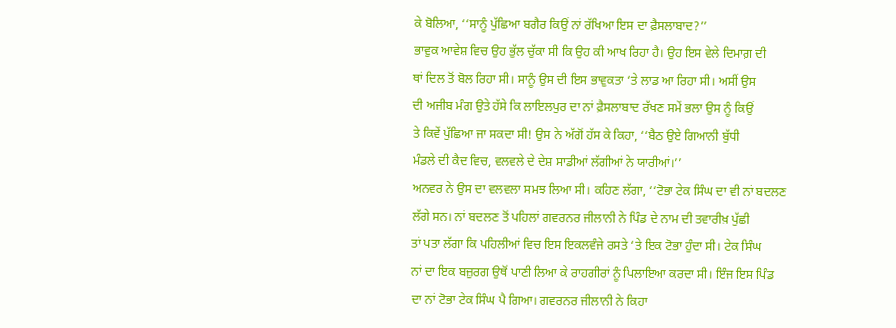ਕੇ ਬੋਲਿਆ, ‘‘ਸਾਨੂੰ ਪੁੱਛਿਆ ਬਗੈਰ ਕਿਉਂ ਨਾਂ ਰੱਖਿਆ ਇਸ ਦਾ ਫ਼ੈਸਲਾਬਾਦ?’’
ਭਾਵੁਕ ਆਵੇਸ਼ ਵਿਚ ਉਹ ਭੁੱਲ ਚੁੱਕਾ ਸੀ ਕਿ ਉਹ ਕੀ ਆਖ ਰਿਹਾ ਹੈ। ਉਹ ਇਸ ਵੇਲੇ ਦਿਮਾਗ਼ ਦੀ
ਥਾਂ ਦਿਲ ਤੋਂ ਬੋਲ ਰਿਹਾ ਸੀ। ਸਾਨੂੰ ਉਸ ਦੀ ਇਸ ਭਾਵੁਕਤਾ ‘ਤੇ ਲਾਡ ਆ ਰਿਹਾ ਸੀ। ਅਸੀਂ ਉਸ
ਦੀ ਅਜੀਬ ਮੰਗ ਉਤੇ ਹੱਸੇ ਕਿ ਲਾਇਲਪੁਰ ਦਾ ਨਾਂ ਫ਼ੈਸਲਾਬਾਦ ਰੱਖਣ ਸਮੇਂ ਭਲਾ ਉਸ ਨੂੰ ਕਿਉਂ
ਤੇ ਕਿਵੇਂ ਪੁੱਛਿਆ ਜਾ ਸਕਦਾ ਸੀ! ਉਸ ਨੇ ਅੱਗੋਂ ਹੱਸ ਕੇ ਕਿਹਾ, ‘‘ਬੈਠ ਉਏ ਗਿਆਨੀ ਬੁੱਧੀ
ਮੰਡਲੇ ਦੀ ਕੈਦ ਵਿਚ, ਵਲਵਲੇ ਦੇ ਦੇਸ਼ ਸਾਡੀਆਂ ਲੱਗੀਆਂ ਨੇ ਯਾਰੀਆਂ।’’
ਅਨਵਰ ਨੇ ਉਸ ਦਾ ਵਲਵਲਾ ਸਮਝ ਲਿਆ ਸੀ। ਕਹਿਣ ਲੱਗਾ, ‘‘ਟੋਭਾ ਟੇਕ ਸਿੰਘ ਦਾ ਵੀ ਨਾਂ ਬਦਲਣ
ਲੱਗੇ ਸਨ। ਨਾਂ ਬਦਲਣ ਤੋਂ ਪਹਿਲਾਂ ਗਵਰਨਰ ਜੀਲਾਨੀ ਨੇ ਪਿੰਡ ਦੇ ਨਾਮ ਦੀ ਤਵਾਰੀਖ਼ ਪੁੱਛੀ
ਤਾਂ ਪਤਾ ਲੱਗਾ ਕਿ ਪਹਿਲੀਆਂ ਵਿਚ ਇਸ ਇਕਲਵੰਜੇ ਰਸਤੇ ‘ਤੇ ਇਕ ਟੋਭਾ ਹੁੰਦਾ ਸੀ। ਟੇਕ ਸਿੰਘ
ਨਾਂ ਦਾ ਇਕ ਬਜ਼ੁਰਗ ਉਥੋਂ ਪਾਣੀ ਲਿਆ ਕੇ ਰਾਹਗੀਰਾਂ ਨੂੰ ਪਿਲਾਇਆ ਕਰਦਾ ਸੀ। ਇੰਜ ਇਸ ਪਿੰਡ
ਦਾ ਨਾਂ ਟੋਭਾ ਟੇਕ ਸਿੰਘ ਪੈ ਗਿਆ। ਗਵਰਨਰ ਜੀਲਾਨੀ ਨੇ ਕਿਹਾ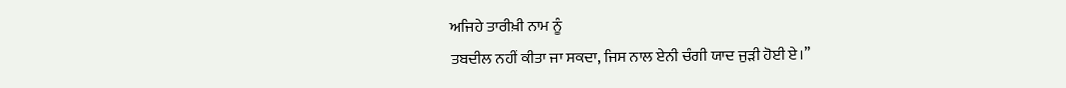ਅਜਿਹੇ ਤਾਰੀਖ਼ੀ ਨਾਮ ਨੂੰ
ਤਬਦੀਲ ਨਹੀਂ ਕੀਤਾ ਜਾ ਸਕਦਾ, ਜਿਸ ਨਾਲ ਏਨੀ ਚੰਗੀ ਯਾਦ ਜੁੜੀ ਹੋਈ ਏ।’’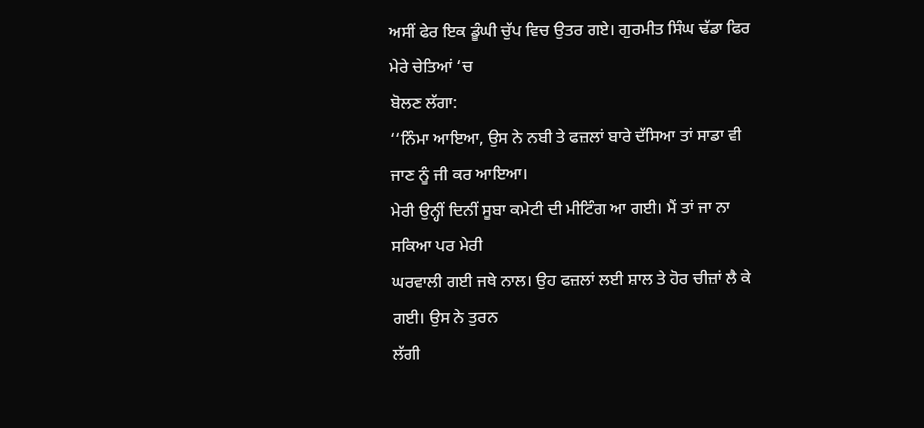ਅਸੀਂ ਫੇਰ ਇਕ ਡੂੰਘੀ ਚੁੱਪ ਵਿਚ ਉਤਰ ਗਏ। ਗੁਰਮੀਤ ਸਿੰਘ ਢੱਡਾ ਫਿਰ ਮੇਰੇ ਚੇਤਿਆਂ ‘ਚ
ਬੋਲਣ ਲੱਗਾ:
‘‘ਨਿੰਮਾ ਆਇਆ, ਉਸ ਨੇ ਨਬੀ ਤੇ ਫਜ਼ਲਾਂ ਬਾਰੇ ਦੱਸਿਆ ਤਾਂ ਸਾਡਾ ਵੀ ਜਾਣ ਨੂੰ ਜੀ ਕਰ ਆਇਆ।
ਮੇਰੀ ਉਨ੍ਹੀਂ ਦਿਨੀਂ ਸੂਬਾ ਕਮੇਟੀ ਦੀ ਮੀਟਿੰਗ ਆ ਗਈ। ਮੈਂ ਤਾਂ ਜਾ ਨਾ ਸਕਿਆ ਪਰ ਮੇਰੀ
ਘਰਵਾਲੀ ਗਈ ਜਥੇ ਨਾਲ। ਉਹ ਫਜ਼ਲਾਂ ਲਈ ਸ਼ਾਲ ਤੇ ਹੋਰ ਚੀਜ਼ਾਂ ਲੈ ਕੇ ਗਈ। ਉਸ ਨੇ ਤੁਰਨ
ਲੱਗੀ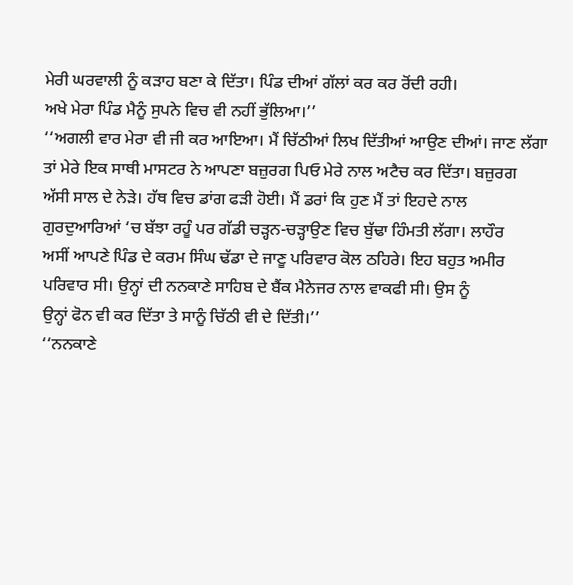ਮੇਰੀ ਘਰਵਾਲੀ ਨੂੰ ਕੜਾਹ ਬਣਾ ਕੇ ਦਿੱਤਾ। ਪਿੰਡ ਦੀਆਂ ਗੱਲਾਂ ਕਰ ਕਰ ਰੋਂਦੀ ਰਹੀ।
ਅਖੇ ਮੇਰਾ ਪਿੰਡ ਮੈਨੂੰ ਸੁਪਨੇ ਵਿਚ ਵੀ ਨਹੀਂ ਭੁੱਲਿਆ।’’
‘‘ਅਗਲੀ ਵਾਰ ਮੇਰਾ ਵੀ ਜੀ ਕਰ ਆਇਆ। ਮੈਂ ਚਿੱਠੀਆਂ ਲਿਖ ਦਿੱਤੀਆਂ ਆਉਣ ਦੀਆਂ। ਜਾਣ ਲੱਗਾ
ਤਾਂ ਮੇਰੇ ਇਕ ਸਾਥੀ ਮਾਸਟਰ ਨੇ ਆਪਣਾ ਬਜ਼ੁਰਗ ਪਿਓ ਮੇਰੇ ਨਾਲ ਅਟੈਚ ਕਰ ਦਿੱਤਾ। ਬਜ਼ੁਰਗ
ਅੱਸੀ ਸਾਲ ਦੇ ਨੇੜੇ। ਹੱਥ ਵਿਚ ਡਾਂਗ ਫੜੀ ਹੋਈ। ਮੈਂ ਡਰਾਂ ਕਿ ਹੁਣ ਮੈਂ ਤਾਂ ਇਹਦੇ ਨਾਲ
ਗੁਰਦੁਆਰਿਆਂ ‘ਚ ਬੱਝਾ ਰਹੂੰ ਪਰ ਗੱਡੀ ਚੜ੍ਹਨ-ਚੜ੍ਹਾਉਣ ਵਿਚ ਬੁੱਢਾ ਹਿੰਮਤੀ ਲੱਗਾ। ਲਾਹੌਰ
ਅਸੀਂ ਆਪਣੇ ਪਿੰਡ ਦੇ ਕਰਮ ਸਿੰਘ ਢੱਡਾ ਦੇ ਜਾਣੂ ਪਰਿਵਾਰ ਕੋਲ ਠਹਿਰੇ। ਇਹ ਬਹੁਤ ਅਮੀਰ
ਪਰਿਵਾਰ ਸੀ। ਉਨ੍ਹਾਂ ਦੀ ਨਨਕਾਣੇ ਸਾਹਿਬ ਦੇ ਬੈਂਕ ਮੈਨੇਜਰ ਨਾਲ ਵਾਕਫੀ ਸੀ। ਉਸ ਨੂੰ
ਉਨ੍ਹਾਂ ਫੋਨ ਵੀ ਕਰ ਦਿੱਤਾ ਤੇ ਸਾਨੂੰ ਚਿੱਠੀ ਵੀ ਦੇ ਦਿੱਤੀ।’’
‘‘ਨਨਕਾਣੇ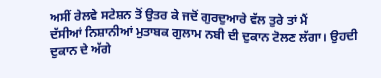ਅਸੀਂ ਰੇਲਵੇ ਸਟੇਸ਼ਨ ਤੋਂ ਉਤਰ ਕੇ ਜਦੋਂ ਗੁਰਦੁਆਰੇ ਵੱਲ ਤੁਰੇ ਤਾਂ ਮੈਂ
ਦੱਸੀਆਂ ਨਿਸ਼ਾਨੀਆਂ ਮੁਤਾਬਕ ਗੁਲਾਮ ਨਬੀ ਦੀ ਦੁਕਾਨ ਟੋਲਣ ਲੱਗਾ। ਉਹਦੀ ਦੁਕਾਨ ਦੇ ਅੱਗੇ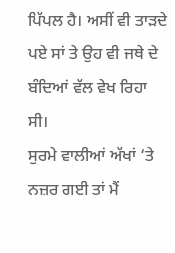ਪਿੱਪਲ ਹੈ। ਅਸੀਂ ਵੀ ਤਾੜਦੇ ਪਏ ਸਾਂ ਤੇ ਉਹ ਵੀ ਜਥੇ ਦੇ ਬੰਦਿਆਂ ਵੱਲ ਵੇਖ ਰਿਹਾ ਸੀ।
ਸੁਰਮੇ ਵਾਲੀਆਂ ਅੱਖਾਂ ‘ਤੇ ਨਜ਼ਰ ਗਈ ਤਾਂ ਮੈਂ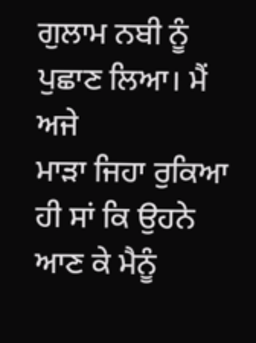ਗੁਲਾਮ ਨਬੀ ਨੂੰ ਪੁਛਾਣ ਲਿਆ। ਮੈਂ ਅਜੇ
ਮਾੜਾ ਜਿਹਾ ਰੁਕਿਆ ਹੀ ਸਾਂ ਕਿ ਉਹਨੇ ਆਣ ਕੇ ਮੈਨੂੰ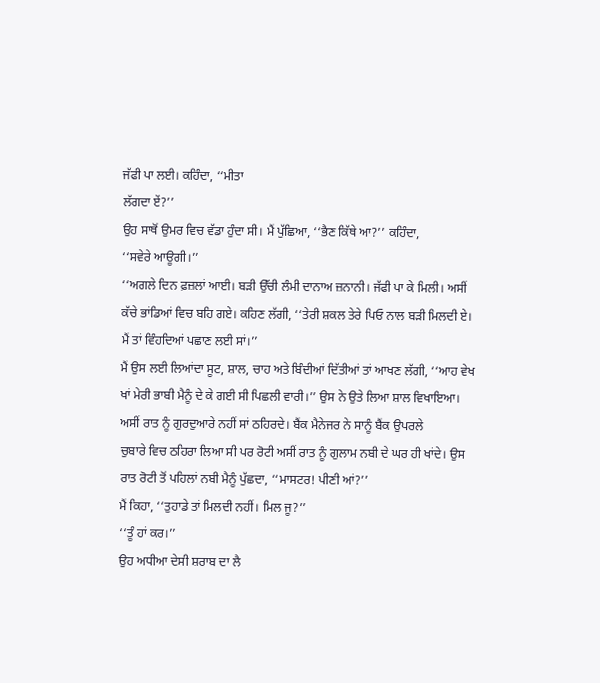ਜੱਫੀ ਪਾ ਲਈ। ਕਹਿੰਦਾ, ‘‘ਮੀਤਾ
ਲੱਗਦਾ ਏਂ?’’
ਉਹ ਸਾਥੋਂ ਉਮਰ ਵਿਚ ਵੱਡਾ ਹੁੰਦਾ ਸੀ। ਮੈਂ ਪੁੱਛਿਆ, ‘‘ਭੈਣ ਕਿੱਥੇ ਆ?’’ ਕਹਿੰਦਾ,
‘‘ਸਵੇਰੇ ਆਊਗੀ।’’
‘‘ਅਗਲੇ ਦਿਨ ਫ਼ਜ਼ਲਾਂ ਆਈ। ਬੜੀ ਉੱਚੀ ਲੰਮੀ ਦਾਨਾਅ ਜ਼ਨਾਨੀ। ਜੱਫੀ ਪਾ ਕੇ ਮਿਲੀ। ਅਸੀਂ
ਕੱਚੇ ਭਾਂਡਿਆਂ ਵਿਚ ਬਹਿ ਗਏ। ਕਹਿਣ ਲੱਗੀ, ‘‘ਤੇਰੀ ਸ਼ਕਲ ਤੇਰੇ ਪਿਓ ਨਾਲ ਬੜੀ ਮਿਲਦੀ ਏ।
ਮੈਂ ਤਾਂ ਵਿੰਹਦਿਆਂ ਪਛਾਣ ਲਈ ਸਾਂ।’’
ਮੈਂ ਉਸ ਲਈ ਲਿਆਂਦਾ ਸੂਟ, ਸ਼ਾਲ, ਚਾਹ ਅਤੇ ਬਿੰਦੀਆਂ ਦਿੱਤੀਆਂ ਤਾਂ ਆਖਣ ਲੱਗੀ, ‘‘ਆਹ ਵੇਖ
ਖਾਂ ਮੇਰੀ ਭਾਬੀ ਮੈਨੂੰ ਦੇ ਕੇ ਗਈ ਸੀ ਪਿਛਲੀ ਵਾਰੀ।’’ ਉਸ ਨੇ ਉਤੇ ਲਿਆ ਸ਼ਾਲ ਵਿਖਾਇਆ।
ਅਸੀਂ ਰਾਤ ਨੂੰ ਗੁਰਦੁਆਰੇ ਨਹੀਂ ਸਾਂ ਠਹਿਰਦੇ। ਬੈਂਕ ਮੈਨੇਜਰ ਨੇ ਸਾਨੂੰ ਬੈਂਕ ਉਪਰਲੇ
ਚੁਬਾਰੇ ਵਿਚ ਠਹਿਰਾ ਲਿਆ ਸੀ ਪਰ ਰੋਟੀ ਅਸੀਂ ਰਾਤ ਨੂੰ ਗੁਲਾਮ ਨਬੀ ਦੇ ਘਰ ਹੀ ਖਾਂਦੇ। ਉਸ
ਰਾਤ ਰੋਟੀ ਤੋਂ ਪਹਿਲਾਂ ਨਬੀ ਮੈਨੂੰ ਪੁੱਛਦਾ, ‘‘ਮਾਸਟਰ! ਪੀਣੀ ਆਂ?’’
ਮੈਂ ਕਿਹਾ, ‘‘ਤੁਹਾਡੇ ਤਾਂ ਮਿਲਦੀ ਨਹੀਂ। ਮਿਲ ਜੂ?’’
‘‘ਤੂੰ ਹਾਂ ਕਰ।’’
ਉਹ ਅਧੀਆ ਦੇਸੀ ਸ਼ਰਾਬ ਦਾ ਲੈ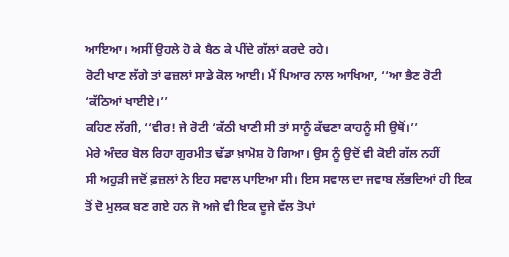ਆਇਆ। ਅਸੀਂ ਉਹਲੇ ਹੋ ਕੇ ਬੈਠ ਕੇ ਪੀਂਦੇ ਗੱਲਾਂ ਕਰਦੇ ਰਹੇ।
ਰੋਟੀ ਖਾਣ ਲੱਗੇ ਤਾਂ ਫਜ਼ਲਾਂ ਸਾਡੇ ਕੋਲ ਆਈ। ਮੈਂ ਪਿਆਰ ਨਾਲ ਆਖਿਆ, ‘‘ਆ ਭੈਣ ਰੋਟੀ
‘ਕੱਠਿਆਂ ਖਾਈਏ।’’
ਕਹਿਣ ਲੱਗੀ, ‘‘ਵੀਰ! ਜੇ ਰੋਟੀ ‘ਕੱਠੀ ਖਾਣੀ ਸੀ ਤਾਂ ਸਾਨੂੰ ਕੱਢਣਾ ਕਾਹਨੂੰ ਸੀ ਉਥੋਂ।’’
ਮੇਰੇ ਅੰਦਰ ਬੋਲ ਰਿਹਾ ਗੁਰਮੀਤ ਢੱਡਾ ਖ਼ਾਮੋਸ਼ ਹੋ ਗਿਆ। ਉਸ ਨੂੰ ਉਦੋਂ ਵੀ ਕੋਈ ਗੱਲ ਨਹੀਂ
ਸੀ ਅਹੁੜੀ ਜਦੋਂ ਫ਼ਜ਼ਲਾਂ ਨੇ ਇਹ ਸਵਾਲ ਪਾਇਆ ਸੀ। ਇਸ ਸਵਾਲ ਦਾ ਜਵਾਬ ਲੱਭਦਿਆਂ ਹੀ ਇਕ
ਤੋਂ ਦੋ ਮੁਲਕ ਬਣ ਗਏ ਹਨ ਜੋ ਅਜੇ ਵੀ ਇਕ ਦੂਜੇ ਵੱਲ ਤੋਪਾਂ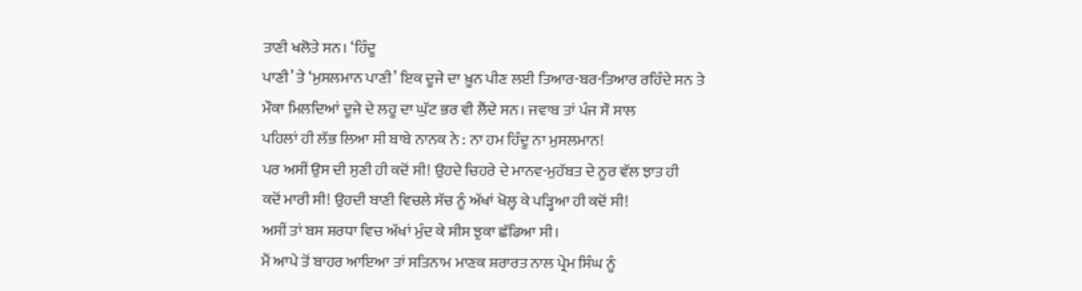ਤਾਣੀ ਖਲੋਤੇ ਸਨ। ‘ਹਿੰਦੂ
ਪਾਣੀ’ ਤੇ ‘ਮੁਸਲਮਾਨ ਪਾਣੀ’ ਇਕ ਦੂਜੇ ਦਾ ਖ਼ੂਨ ਪੀਣ ਲਈ ਤਿਆਰ-ਬਰ-ਤਿਆਰ ਰਹਿੰਦੇ ਸਨ ਤੇ
ਮੌਕਾ ਮਿਲਦਿਆਂ ਦੂਜੇ ਦੇ ਲਹੂ ਦਾ ਘੁੱਟ ਭਰ ਵੀ ਲੈਂਦੇ ਸਨ। ਜਵਾਬ ਤਾਂ ਪੰਜ ਸੌ ਸਾਲ
ਪਹਿਲਾਂ ਹੀ ਲੱਭ ਲਿਆ ਸੀ ਬਾਬੇ ਨਾਨਕ ਨੇ : ਨਾ ਹਮ ਹਿੰਦੂ ਨਾ ਮੁਸਲਮਾਨ!
ਪਰ ਅਸੀਂ ਉਸ ਦੀ ਸੁਣੀ ਹੀ ਕਦੋਂ ਸੀ! ਉਹਦੇ ਚਿਹਰੇ ਦੇ ਮਾਨਵ-ਮੁਹੱਬਤ ਦੇ ਨੂਰ ਵੱਲ ਝਾਤ ਹੀ
ਕਦੋਂ ਮਾਰੀ ਸੀ! ਉਹਦੀ ਬਾਣੀ ਵਿਚਲੇ ਸੱਚ ਨੂੰ ਅੱਖਾਂ ਖੋਲ੍ਹ ਕੇ ਪੜ੍ਹਿਆ ਹੀ ਕਦੋਂ ਸੀ!
ਅਸੀਂ ਤਾਂ ਬਸ ਸ਼ਰਧਾ ਵਿਚ ਅੱਖਾਂ ਮੁੰਦ ਕੇ ਸੀਸ ਝੁਕਾ ਛੱਡਿਆ ਸੀ।
ਮੈਂ ਆਪੇ ਤੋਂ ਬਾਹਰ ਆਇਆ ਤਾਂ ਸਤਿਨਾਮ ਮਾਣਕ ਸ਼ਰਾਰਤ ਨਾਲ ਪ੍ਰੇਮ ਸਿੰਘ ਨੂੰ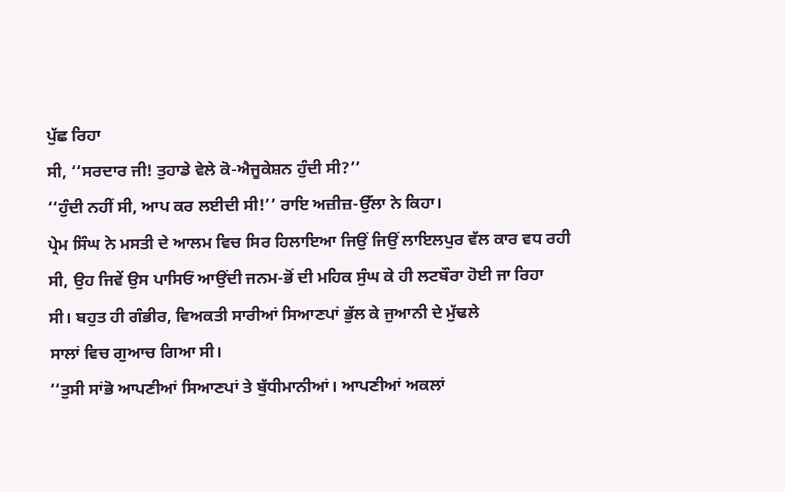ਪੁੱਛ ਰਿਹਾ
ਸੀ, ‘‘ਸਰਦਾਰ ਜੀ! ਤੁਹਾਡੇ ਵੇਲੇ ਕੋ-ਐਜੂਕੇਸ਼ਨ ਹੁੰਦੀ ਸੀ?’’
‘‘ਹੁੰਦੀ ਨਹੀਂ ਸੀ, ਆਪ ਕਰ ਲਈਦੀ ਸੀ!’’ ਰਾਇ ਅਜ਼ੀਜ਼-ਉੱਲਾ ਨੇ ਕਿਹਾ।
ਪ੍ਰੇਮ ਸਿੰਘ ਨੇ ਮਸਤੀ ਦੇ ਆਲਮ ਵਿਚ ਸਿਰ ਹਿਲਾਇਆ ਜਿਉਂ ਜਿਉਂ ਲਾਇਲਪੁਰ ਵੱਲ ਕਾਰ ਵਧ ਰਹੀ
ਸੀ, ਉਹ ਜਿਵੇਂ ਉਸ ਪਾਸਿਓਂ ਆਉਂਦੀ ਜਨਮ-ਭੋਂ ਦੀ ਮਹਿਕ ਸੁੰਘ ਕੇ ਹੀ ਲਟਬੌਰਾ ਹੋਈ ਜਾ ਰਿਹਾ
ਸੀ। ਬਹੁਤ ਹੀ ਗੰਭੀਰ, ਵਿਅਕਤੀ ਸਾਰੀਆਂ ਸਿਆਣਪਾਂ ਭੁੱਲ ਕੇ ਜੁਆਨੀ ਦੇ ਮੁੱਢਲੇ
ਸਾਲਾਂ ਵਿਚ ਗੁਆਚ ਗਿਆ ਸੀ।
‘‘ਤੁਸੀ ਸਾਂਭੋ ਆਪਣੀਆਂ ਸਿਆਣਪਾਂ ਤੇ ਬੁੱਧੀਮਾਨੀਆਂ। ਆਪਣੀਆਂ ਅਕਲਾਂ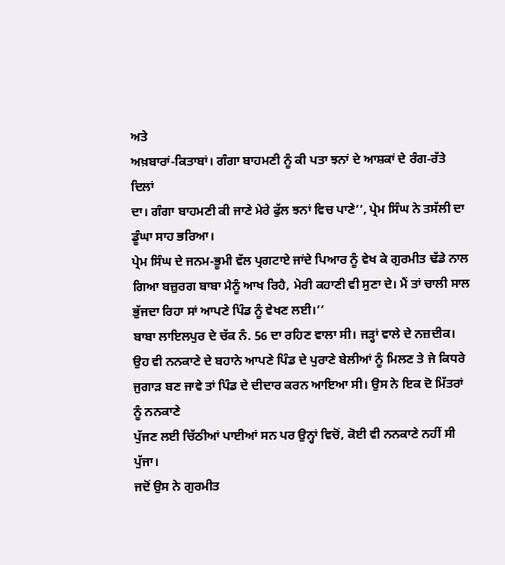ਅਤੇ
ਅਖ਼ਬਾਰਾਂ-ਕਿਤਾਬਾਂ। ਗੰਗਾ ਬਾਹਮਣੀ ਨੂੰ ਕੀ ਪਤਾ ਝਨਾਂ ਦੇ ਆਸ਼ਕਾਂ ਦੇ ਰੰਗ-ਰੱਤੇ ਦਿਲਾਂ
ਦਾ। ਗੰਗਾ ਬਾਹਮਣੀ ਕੀ ਜਾਣੇ ਮੇਰੇ ਫੁੱਲ ਝਨਾਂ ਵਿਚ ਪਾਣੇ’’, ਪ੍ਰੇਮ ਸਿੰਘ ਨੇ ਤਸੱਲੀ ਦਾ
ਡੂੰਘਾ ਸਾਹ ਭਰਿਆ।
ਪ੍ਰੇਮ ਸਿੰਘ ਦੇ ਜਨਮ-ਭੂਮੀ ਵੱਲ ਪ੍ਰਗਟਾਏ ਜਾਂਦੇ ਪਿਆਰ ਨੂੰ ਵੇਖ ਕੇ ਗੁਰਮੀਤ ਢੱਡੇ ਨਾਲ
ਗਿਆ ਬਜ਼ੁਰਗ ਬਾਬਾ ਮੈਨੂੰ ਆਖ ਰਿਹੈ, ਮੇਰੀ ਕਹਾਣੀ ਵੀ ਸੁਣਾ ਦੇ। ਮੈਂ ਤਾਂ ਚਾਲੀ ਸਾਲ
ਭੁੱਜਦਾ ਰਿਹਾ ਸਾਂ ਆਪਣੇ ਪਿੰਡ ਨੂੰ ਵੇਖਣ ਲਈ।’’
ਬਾਬਾ ਲਾਇਲਪੁਰ ਦੇ ਚੱਕ ਨੰ. 56 ਦਾ ਰਹਿਣ ਵਾਲਾ ਸੀ। ਜੜ੍ਹਾਂ ਵਾਲੇ ਦੇ ਨਜ਼ਦੀਕ।
ਉਹ ਵੀ ਨਨਕਾਣੇ ਦੇ ਬਹਾਨੇ ਆਪਣੇ ਪਿੰਡ ਦੇ ਪੁਰਾਣੇ ਬੇਲੀਆਂ ਨੂੰ ਮਿਲਣ ਤੇ ਜੇ ਕਿਧਰੇ
ਜੁਗਾੜ ਬਣ ਜਾਵੇ ਤਾਂ ਪਿੰਡ ਦੇ ਦੀਦਾਰ ਕਰਨ ਆਇਆ ਸੀ। ਉਸ ਨੇ ਇਕ ਦੋ ਮਿੱਤਰਾਂ ਨੂੰ ਨਨਕਾਣੇ
ਪੁੱਜਣ ਲਈ ਚਿੱਠੀਆਂ ਪਾਈਆਂ ਸਨ ਪਰ ਉਨ੍ਹਾਂ ਵਿਚੋਂ, ਕੋਈ ਵੀ ਨਨਕਾਣੇ ਨਹੀਂ ਸੀ ਪੁੱਜਾ।
ਜਦੋਂ ਉਸ ਨੇ ਗੁਰਮੀਤ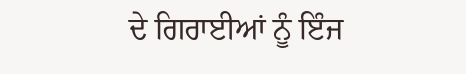ਦੇ ਗਿਰਾਈਆਂ ਨੂੰ ਇੰਜ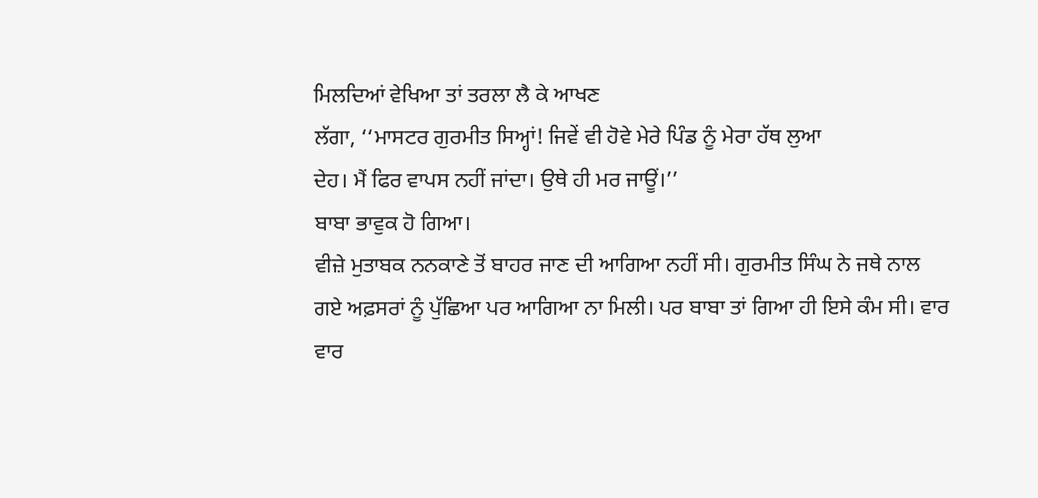ਮਿਲਦਿਆਂ ਵੇਖਿਆ ਤਾਂ ਤਰਲਾ ਲੈ ਕੇ ਆਖਣ
ਲੱਗਾ, ‘‘ਮਾਸਟਰ ਗੁਰਮੀਤ ਸਿਅ੍ਹਾਂ! ਜਿਵੇਂ ਵੀ ਹੋਵੇ ਮੇਰੇ ਪਿੰਡ ਨੂੰ ਮੇਰਾ ਹੱਥ ਲੁਆ
ਦੇਹ। ਮੈਂ ਫਿਰ ਵਾਪਸ ਨਹੀਂ ਜਾਂਦਾ। ਉਥੇ ਹੀ ਮਰ ਜਾਊਂ।’’
ਬਾਬਾ ਭਾਵੁਕ ਹੋ ਗਿਆ।
ਵੀਜ਼ੇ ਮੁਤਾਬਕ ਨਨਕਾਣੇ ਤੋਂ ਬਾਹਰ ਜਾਣ ਦੀ ਆਗਿਆ ਨਹੀਂ ਸੀ। ਗੁਰਮੀਤ ਸਿੰਘ ਨੇ ਜਥੇ ਨਾਲ
ਗਏ ਅਫ਼ਸਰਾਂ ਨੂੰ ਪੁੱਛਿਆ ਪਰ ਆਗਿਆ ਨਾ ਮਿਲੀ। ਪਰ ਬਾਬਾ ਤਾਂ ਗਿਆ ਹੀ ਇਸੇ ਕੰਮ ਸੀ। ਵਾਰ
ਵਾਰ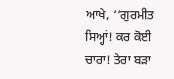ਆਖੇ, ‘‘ਗੁਰਮੀਤ ਸਿਅ੍ਹਾਂ! ਕਰ ਕੋਈ ਚਾਰਾ! ਤੇਰਾ ਬੜਾ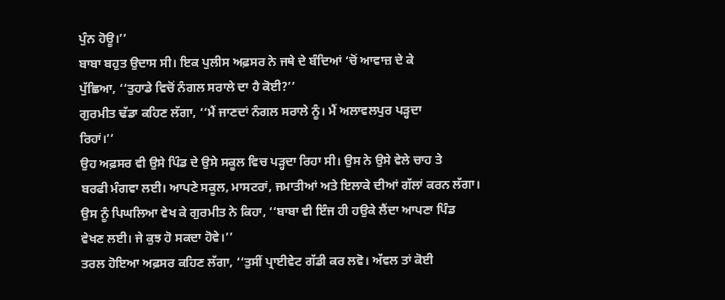ਪੁੰਨ ਹੋਊ।’’
ਬਾਬਾ ਬਹੁਤ ਉਦਾਸ ਸੀ। ਇਕ ਪੁਲੀਸ ਅਫ਼ਸਰ ਨੇ ਜਥੇ ਦੇ ਬੰਦਿਆਂ ‘ਚੋਂ ਆਵਾਜ਼ ਦੇ ਕੇ
ਪੁੱਛਿਆ, ‘‘ਤੁਹਾਡੇ ਵਿਚੋਂ ਨੰਗਲ ਸਰਾਲੇ ਦਾ ਹੈ ਕੋਈ?’’
ਗੁਰਮੀਤ ਢੱਡਾ ਕਹਿਣ ਲੱਗਾ, ‘‘ਮੈਂ ਜਾਣਦਾਂ ਨੰਗਲ ਸਰਾਲੇ ਨੂੰ। ਮੈਂ ਅਲਾਵਲਪੁਰ ਪੜ੍ਹਦਾ
ਰਿਹਾਂ।’’
ਉਹ ਅਫ਼ਸਰ ਵੀ ਉਸੇ ਪਿੰਡ ਦੇ ਉਸੇ ਸਕੂਲ ਵਿਚ ਪੜ੍ਹਦਾ ਰਿਹਾ ਸੀ। ਉਸ ਨੇ ਉਸੇ ਵੇਲੇ ਚਾਹ ਤੇ
ਬਰਫੀ ਮੰਗਵਾ ਲਈ। ਆਪਣੇ ਸਕੂਲ, ਮਾਸਟਰਾਂ, ਜਮਾਤੀਆਂ ਅਤੇ ਇਲਾਕੇ ਦੀਆਂ ਗੱਲਾਂ ਕਰਨ ਲੱਗਾ।
ਉਸ ਨੂੰ ਪਿਘਲਿਆ ਵੇਖ ਕੇ ਗੁਰਮੀਤ ਨੇ ਕਿਹਾ, ‘‘ਬਾਬਾ ਵੀ ਇੰਜ ਹੀ ਹਉਕੇ ਲੈਂਦਾ ਆਪਣਾ ਪਿੰਡ
ਵੇਖਣ ਲਈ। ਜੇ ਕੁਝ ਹੋ ਸਕਦਾ ਹੋਵੇ।’’
ਤਰਲ ਹੋਇਆ ਅਫ਼ਸਰ ਕਹਿਣ ਲੱਗਾ, ‘‘ਤੁਸੀਂ ਪ੍ਰਾਈਵੇਟ ਗੱਡੀ ਕਰ ਲਵੋ। ਅੱਵਲ ਤਾਂ ਕੋਈ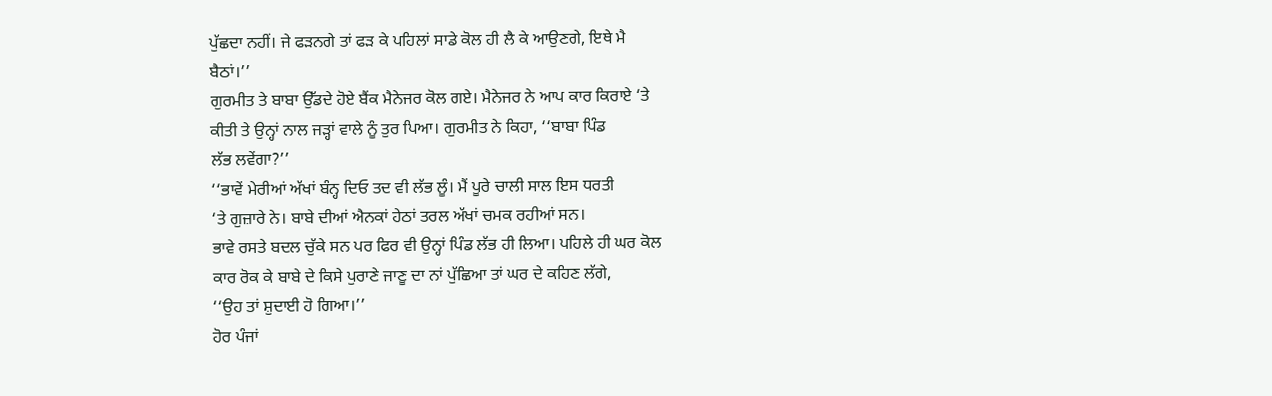ਪੁੱਛਦਾ ਨਹੀਂ। ਜੇ ਫੜਨਗੇ ਤਾਂ ਫੜ ਕੇ ਪਹਿਲਾਂ ਸਾਡੇ ਕੋਲ ਹੀ ਲੈ ਕੇ ਆਉਣਗੇ, ਇਥੇ ਮੈ
ਬੈਠਾਂ।’’
ਗੁਰਮੀਤ ਤੇ ਬਾਬਾ ਉੱਡਦੇ ਹੋਏ ਬੈਂਕ ਮੈਨੇਜਰ ਕੋਲ ਗਏ। ਮੈਨੇਜਰ ਨੇ ਆਪ ਕਾਰ ਕਿਰਾਏ ‘ਤੇ
ਕੀਤੀ ਤੇ ਉਨ੍ਹਾਂ ਨਾਲ ਜੜ੍ਹਾਂ ਵਾਲੇ ਨੂੰ ਤੁਰ ਪਿਆ। ਗੁਰਮੀਤ ਨੇ ਕਿਹਾ, ‘‘ਬਾਬਾ ਪਿੰਡ
ਲੱਭ ਲਵੇਂਗਾ?’’
‘‘ਭਾਵੇਂ ਮੇਰੀਆਂ ਅੱਖਾਂ ਬੰਨ੍ਹ ਦਿਓ ਤਦ ਵੀ ਲੱਭ ਲੂੰ। ਮੈਂ ਪੂਰੇ ਚਾਲੀ ਸਾਲ ਇਸ ਧਰਤੀ
‘ਤੇ ਗੁਜ਼ਾਰੇ ਨੇ। ਬਾਬੇ ਦੀਆਂ ਐਨਕਾਂ ਹੇਠਾਂ ਤਰਲ ਅੱਖਾਂ ਚਮਕ ਰਹੀਆਂ ਸਨ।
ਭਾਵੇ ਰਸਤੇ ਬਦਲ ਚੁੱਕੇ ਸਨ ਪਰ ਫਿਰ ਵੀ ਉਨ੍ਹਾਂ ਪਿੰਡ ਲੱਭ ਹੀ ਲਿਆ। ਪਹਿਲੇ ਹੀ ਘਰ ਕੋਲ
ਕਾਰ ਰੋਕ ਕੇ ਬਾਬੇ ਦੇ ਕਿਸੇ ਪੁਰਾਣੇ ਜਾਣੂ ਦਾ ਨਾਂ ਪੁੱਛਿਆ ਤਾਂ ਘਰ ਦੇ ਕਹਿਣ ਲੱਗੇ,
‘‘ਉਹ ਤਾਂ ਸ਼ੁਦਾਈ ਹੋ ਗਿਆ।’’
ਹੋਰ ਪੰਜਾਂ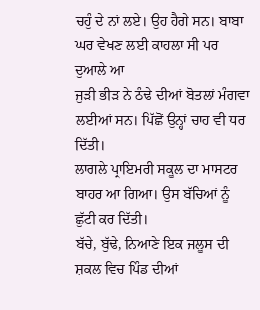ਚਹੁੰ ਦੇ ਨਾਂ ਲਏ। ਉਹ ਹੈਗੇ ਸਨ। ਬਾਬਾ ਘਰ ਵੇਖਣ ਲਈ ਕਾਹਲਾ ਸੀ ਪਰ ਦੁਆਲੇ ਆ
ਜੁੜੀ ਭੀੜ ਨੇ ਠੰਢੇ ਦੀਆਂ ਬੋਤਲਾਂ ਮੰਗਵਾ ਲਈਆਂ ਸਨ। ਪਿੱਛੋਂ ਉਨ੍ਹਾਂ ਚਾਹ ਵੀ ਧਰ ਦਿੱਤੀ।
ਲਾਗਲੇ ਪ੍ਰਾਇਮਰੀ ਸਕੂਲ ਦਾ ਮਾਸਟਰ ਬਾਹਰ ਆ ਗਿਆ। ਉਸ ਬੱਚਿਆਂ ਨੂੰ ਛੁੱਟੀ ਕਰ ਦਿੱਤੀ।
ਬੱਚੇ, ਬੁੱਢੇ, ਨਿਆਣੇ ਇਕ ਜਲੂਸ ਦੀ ਸ਼ਕਲ ਵਿਚ ਪਿੰਡ ਦੀਆਂ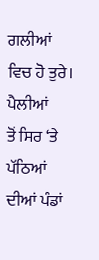ਗਲੀਆਂ ਵਿਚ ਹੋ ਤੁਰੇ। ਪੈਲੀਆਂ
ਤੋਂ ਸਿਰ ‘ਤੇ ਪੱਠਿਆਂ ਦੀਆਂ ਪੰਡਾਂ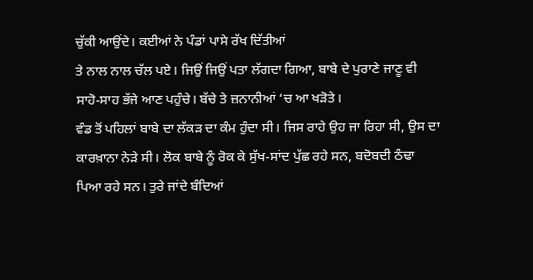ਚੁੱਕੀ ਆਉਂਦੇ। ਕਈਆਂ ਨੇ ਪੰਡਾਂ ਪਾਸੇ ਰੱਖ ਦਿੱਤੀਆਂ
ਤੇ ਨਾਲ ਨਾਲ ਚੱਲ ਪਏ। ਜਿਉਂ ਜਿਉਂ ਪਤਾ ਲੱਗਦਾ ਗਿਆ, ਬਾਬੇ ਦੇ ਪੁਰਾਣੇ ਜਾਣੂ ਵੀ
ਸਾਹੋ-ਸਾਹ ਭੱਜੇ ਆਣ ਪਹੁੰਚੇ। ਬੱਚੇ ਤੇ ਜ਼ਨਾਨੀਆਂ ‘ਚ ਆ ਖੜੋਤੇ।
ਵੰਡ ਤੋਂ ਪਹਿਲਾਂ ਬਾਬੇ ਦਾ ਲੱਕੜ ਦਾ ਕੰਮ ਹੁੰਦਾ ਸੀ। ਜਿਸ ਰਾਹੇ ਉਹ ਜਾ ਰਿਹਾ ਸੀ, ਉਸ ਦਾ
ਕਾਰਖ਼ਾਨਾ ਨੇੜੇ ਸੀ। ਲੋਕ ਬਾਬੇ ਨੂੰ ਰੋਕ ਕੇ ਸੁੱਖ-ਸਾਂਦ ਪੁੱਛ ਰਹੇ ਸਨ, ਬਦੋਬਦੀ ਠੰਢਾ
ਪਿਆ ਰਹੇ ਸਨ। ਤੁਰੇ ਜਾਂਦੇ ਬੰਦਿਆਂ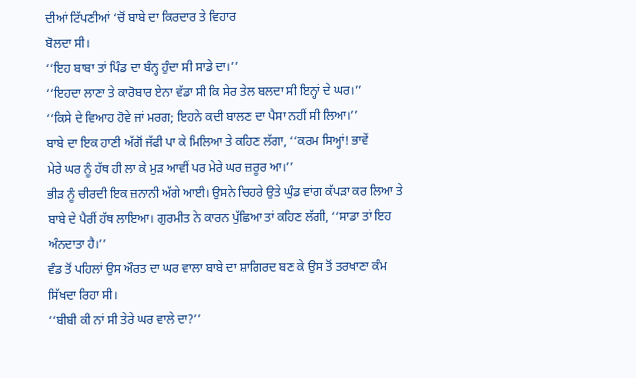ਦੀਆਂ ਟਿੱਪਣੀਆਂ ‘ਚੋਂ ਬਾਬੇ ਦਾ ਕਿਰਦਾਰ ਤੇ ਵਿਹਾਰ
ਬੋਲਦਾ ਸੀ।
‘‘ਇਹ ਬਾਬਾ ਤਾਂ ਪਿੰਡ ਦਾ ਬੰਨ੍ਹ ਹੁੰਦਾ ਸੀ ਸਾਡੇ ਦਾ।’’
‘‘ਇਹਦਾ ਲਾਣਾ ਤੇ ਕਾਰੋਬਾਰ ਏਨਾ ਵੱਡਾ ਸੀ ਕਿ ਸੇਰ ਤੇਲ ਬਲਦਾ ਸੀ ਇਨ੍ਹਾਂ ਦੇ ਘਰ।’’
‘‘ਕਿਸੇ ਦੇ ਵਿਆਹ ਹੋਵੇ ਜਾਂ ਮਰਗ; ਇਹਨੇ ਕਦੀ ਬਾਲਣ ਦਾ ਪੈਸਾ ਨਹੀਂ ਸੀ ਲਿਆ।’’
ਬਾਬੇ ਦਾ ਇਕ ਹਾਣੀ ਅੱਗੋਂ ਜੱਫੀ ਪਾ ਕੇ ਮਿਲਿਆ ਤੇ ਕਹਿਣ ਲੱਗਾ, ‘‘ਕਰਮ ਸਿਅ੍ਹਾਂ! ਭਾਵੇਂ
ਮੇਰੇ ਘਰ ਨੂੰ ਹੱਥ ਹੀ ਲਾ ਕੇ ਮੁੜ ਆਵੀਂ ਪਰ ਮੇਰੇ ਘਰ ਜ਼ਰੂਰ ਆ।’’
ਭੀੜ ਨੂੰ ਚੀਰਦੀ ਇਕ ਜ਼ਨਾਨੀ ਅੱਗੇ ਆਈ। ਉਸਨੇ ਚਿਹਰੇ ਉਤੇ ਘੁੰਡ ਵਾਂਗ ਕੱਪੜਾ ਕਰ ਲਿਆ ਤੇ
ਬਾਬੇ ਦੇ ਪੈਰੀਂ ਹੱਥ ਲਾਇਆ। ਗੁਰਮੀਤ ਨੇ ਕਾਰਨ ਪੁੱਛਿਆ ਤਾਂ ਕਹਿਣ ਲੱਗੀ, ‘‘ਸਾਡਾ ਤਾਂ ਇਹ
ਅੰਨਦਾਤਾ ਹੈ।’’
ਵੰਡ ਤੋਂ ਪਹਿਲਾਂ ਉਸ ਔਰਤ ਦਾ ਘਰ ਵਾਲਾ ਬਾਬੇ ਦਾ ਸ਼ਾਗਿਰਦ ਬਣ ਕੇ ਉਸ ਤੋਂ ਤਰਖਾਣਾ ਕੰਮ
ਸਿੱਖਦਾ ਰਿਹਾ ਸੀ।
‘‘ਬੀਬੀ ਕੀ ਨਾਂ ਸੀ ਤੇਰੇ ਘਰ ਵਾਲੇ ਦਾ?’’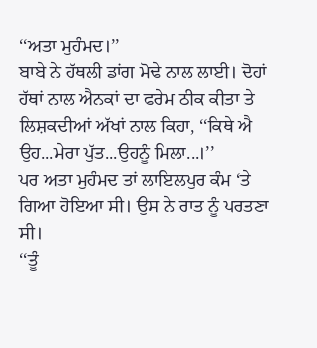‘‘ਅਤਾ ਮੁਹੰਮਦ।’’
ਬਾਬੇ ਨੇ ਹੱਥਲੀ ਡਾਂਗ ਮੋਢੇ ਨਾਲ ਲਾਈ। ਦੋਹਾਂ ਹੱਥਾਂ ਨਾਲ ਐਨਕਾਂ ਦਾ ਫਰੇਮ ਠੀਕ ਕੀਤਾ ਤੇ
ਲਿਸ਼ਕਦੀਆਂ ਅੱਖਾਂ ਨਾਲ ਕਿਹਾ, ‘‘ਕਿਥੇ ਐ ਉਹ...ਮੇਰਾ ਪੁੱਤ...ਉਹਨੂੰ ਮਿਲਾ...।’’
ਪਰ ਅਤਾ ਮੁਹੰਮਦ ਤਾਂ ਲਾਇਲਪੁਰ ਕੰਮ ‘ਤੇ ਗਿਆ ਹੋਇਆ ਸੀ। ਉਸ ਨੇ ਰਾਤ ਨੂੰ ਪਰਤਣਾ ਸੀ।
‘‘ਤੂੰ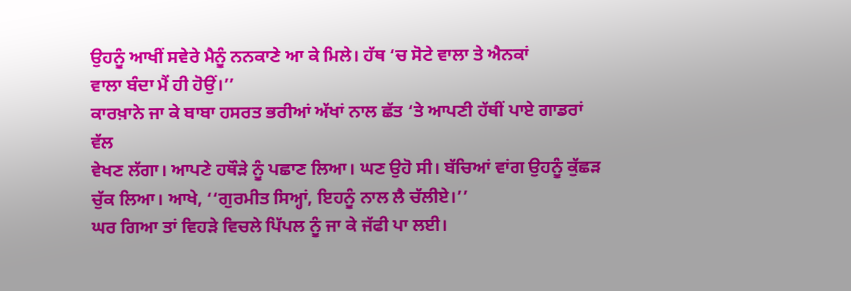ਉਹਨੂੰ ਆਖੀਂ ਸਵੇਰੇ ਮੈਨੂੰ ਨਨਕਾਣੇ ਆ ਕੇ ਮਿਲੇ। ਹੱਥ ‘ਚ ਸੋਟੇ ਵਾਲਾ ਤੇ ਐਨਕਾਂ
ਵਾਲਾ ਬੰਦਾ ਮੈਂ ਹੀ ਹੋਉਂ।’’
ਕਾਰਖ਼ਾਨੇ ਜਾ ਕੇ ਬਾਬਾ ਹਸਰਤ ਭਰੀਆਂ ਅੱਖਾਂ ਨਾਲ ਛੱਤ ‘ਤੇ ਆਪਣੀ ਹੱਥੀਂ ਪਾਏ ਗਾਡਰਾਂ ਵੱਲ
ਵੇਖਣ ਲੱਗਾ। ਆਪਣੇ ਹਥੌੜੇ ਨੂੰ ਪਛਾਣ ਲਿਆ। ਘਣ ਉਹੋ ਸੀ। ਬੱਚਿਆਂ ਵਾਂਗ ਉਹਨੂੰ ਕੁੱਛੜ
ਚੁੱਕ ਲਿਆ। ਆਖੇ, ‘‘ਗੁਰਮੀਤ ਸਿਅ੍ਹਾਂ, ਇਹਨੂੰ ਨਾਲ ਲੈ ਚੱਲੀਏ।’’
ਘਰ ਗਿਆ ਤਾਂ ਵਿਹੜੇ ਵਿਚਲੇ ਪਿੱਪਲ ਨੂੰ ਜਾ ਕੇ ਜੱਫੀ ਪਾ ਲਈ।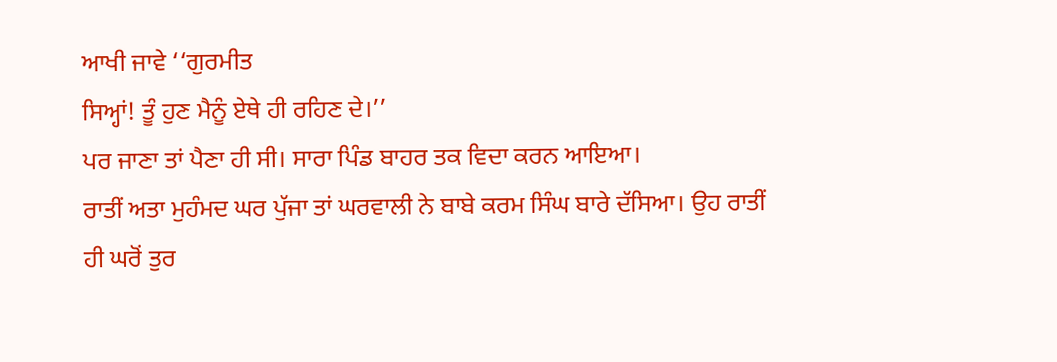ਆਖੀ ਜਾਵੇ ‘‘ਗੁਰਮੀਤ
ਸਿਅ੍ਹਾਂ! ਤੂੰ ਹੁਣ ਮੈਨੂੰ ਏਥੇ ਹੀ ਰਹਿਣ ਦੇ।’’
ਪਰ ਜਾਣਾ ਤਾਂ ਪੈਣਾ ਹੀ ਸੀ। ਸਾਰਾ ਪਿੰਡ ਬਾਹਰ ਤਕ ਵਿਦਾ ਕਰਨ ਆਇਆ।
ਰਾਤੀਂ ਅਤਾ ਮੁਹੰਮਦ ਘਰ ਪੁੱਜਾ ਤਾਂ ਘਰਵਾਲੀ ਨੇ ਬਾਬੇ ਕਰਮ ਸਿੰਘ ਬਾਰੇ ਦੱਸਿਆ। ਉਹ ਰਾਤੀਂ
ਹੀ ਘਰੋਂ ਤੁਰ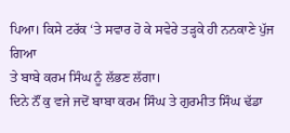ਪਿਆ। ਕਿਸੇ ਟਰੱਕ ‘ਤੇ ਸਵਾਰ ਹੋ ਕੇ ਸਵੇਰੇ ਤੜ੍ਹਕੇ ਹੀ ਨਨਕਾਣੇ ਪੁੱਜ ਗਿਆ
ਤੇ ਬਾਬੇ ਕਰਮ ਸਿੰਘ ਨੂੰ ਲੱਭਣ ਲੱਗਾ।
ਦਿਨੇ ਨੌਂ ਕੁ ਵਜੇ ਜਦੋਂ ਬਾਬਾ ਕਰਮ ਸਿੰਘ ਤੇ ਗੁਰਮੀਤ ਸਿੰਘ ਢੱਡਾ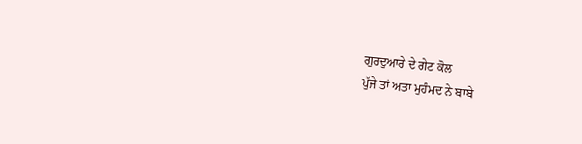ਗੁਰਦੁਆਰੇ ਦੇ ਗੇਟ ਕੋਲ
ਪੁੱਜੇ ਤਾਂ ਅਤਾ ਮੁਹੰਮਦ ਨੇ ਬਾਬੇ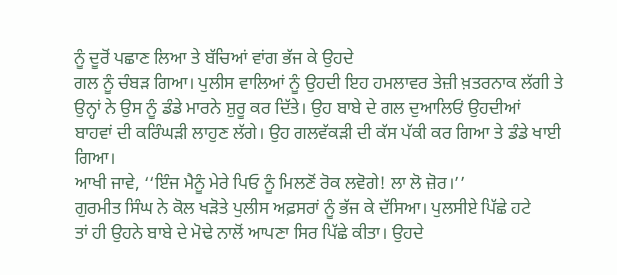ਨੂੰ ਦੂਰੋਂ ਪਛਾਣ ਲਿਆ ਤੇ ਬੱਚਿਆਂ ਵਾਂਗ ਭੱਜ ਕੇ ਉਹਦੇ
ਗਲ ਨੂੰ ਚੰਬੜ ਗਿਆ। ਪੁਲੀਸ ਵਾਲਿਆਂ ਨੂੰ ਉਹਦੀ ਇਹ ਹਮਲਾਵਰ ਤੇਜ਼ੀ ਖ਼ਤਰਨਾਕ ਲੱਗੀ ਤੇ
ਉਨ੍ਹਾਂ ਨੇ ਉਸ ਨੂੰ ਡੰਡੇ ਮਾਰਨੇ ਸ਼ੁਰੂ ਕਰ ਦਿੱਤੇ। ਉਹ ਬਾਬੇ ਦੇ ਗਲ ਦੁਆਲਿਓਂ ਉਹਦੀਆਂ
ਬਾਹਵਾਂ ਦੀ ਕਰਿੰਘੜੀ ਲਾਹੁਣ ਲੱਗੇ। ਉਹ ਗਲਵੱਕੜੀ ਦੀ ਕੱਸ ਪੱਕੀ ਕਰ ਗਿਆ ਤੇ ਡੰਡੇ ਖਾਈ
ਗਿਆ।
ਆਖੀ ਜਾਵੇ, ‘‘ਇੰਜ ਮੈਨੂੰ ਮੇਰੇ ਪਿਓ ਨੂੰ ਮਿਲਣੋਂ ਰੋਕ ਲਵੋਗੇ! ਲਾ ਲੋ ਜ਼ੋਰ।’’
ਗੁਰਮੀਤ ਸਿੰਘ ਨੇ ਕੋਲ ਖੜੋਤੇ ਪੁਲੀਸ ਅਫ਼ਸਰਾਂ ਨੂੰ ਭੱਜ ਕੇ ਦੱਸਿਆ। ਪੁਲਸੀਏ ਪਿੱਛੇ ਹਟੇ
ਤਾਂ ਹੀ ਉਹਨੇ ਬਾਬੇ ਦੇ ਮੋਢੇ ਨਾਲੋਂ ਆਪਣਾ ਸਿਰ ਪਿੱਛੇ ਕੀਤਾ। ਉਹਦੇ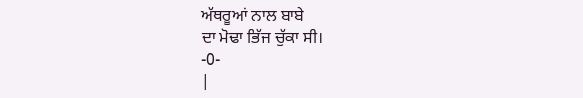ਅੱਥਰੂਆਂ ਨਾਲ ਬਾਬੇ
ਦਾ ਮੋਢਾ ਭਿੱਜ ਚੁੱਕਾ ਸੀ।
-0-
|